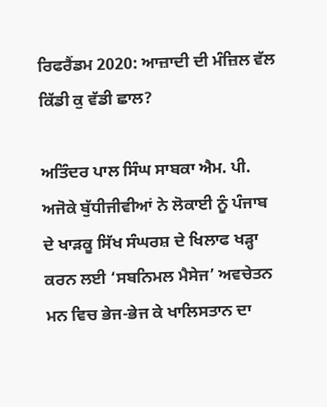ਰਿਫਰੈਂਡਮ 2020: ਆਜ਼ਾਦੀ ਦੀ ਮੰਜ਼ਿਲ ਵੱਲ ਕਿੱਡੀ ਕੁ ਵੱਡੀ ਛਾਲ?

ਅਤਿੰਦਰ ਪਾਲ ਸਿੰਘ ਸਾਬਕਾ ਐਮ. ਪੀ.
ਅਜੋਕੇ ਬੁੱਧੀਜੀਵੀਆਂ ਨੇ ਲੋਕਾਈ ਨੂੰ ਪੰਜਾਬ ਦੇ ਖਾੜਕੂ ਸਿੱਖ ਸੰਘਰਸ਼ ਦੇ ਖਿਲਾਫ ਖੜ੍ਹਾ ਕਰਨ ਲਈ ‘ਸਬਨਿਮਲ ਮੈਸੇਜ’ ਅਵਚੇਤਨ ਮਨ ਵਿਚ ਭੇਜ-ਭੇਜ ਕੇ ਖਾਲਿਸਤਾਨ ਦਾ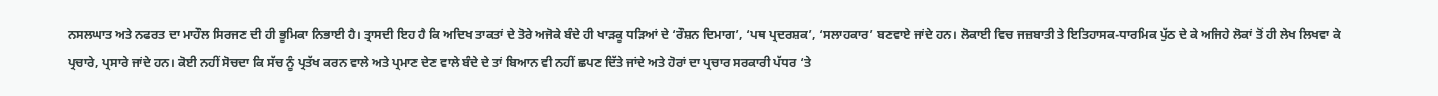ਨਸਲਘਾਤ ਅਤੇ ਨਫਰਤ ਦਾ ਮਾਹੌਲ ਸਿਰਜਣ ਦੀ ਹੀ ਭੂਮਿਕਾ ਨਿਭਾਈ ਹੈ। ਤ੍ਰਾਸਦੀ ਇਹ ਹੈ ਕਿ ਅਦਿਖ ਤਾਕਤਾਂ ਦੇ ਤੋਰੇ ਅਜੋਕੇ ਬੰਦੇ ਹੀ ਖਾੜਕੂ ਧੜਿਆਂ ਦੇ ‘ਰੌਸ਼ਨ ਦਿਮਾਗ’, ‘ਪਥ ਪ੍ਰਦਰਸ਼ਕ’, ‘ਸਲਾਹਕਾਰ’ ਬਣਵਾਏ ਜਾਂਦੇ ਹਨ। ਲੋਕਾਈ ਵਿਚ ਜਜ਼ਬਾਤੀ ਤੇ ਇਤਿਹਾਸਕ-ਧਾਰਮਿਕ ਪੁੱਠ ਦੇ ਕੇ ਅਜਿਹੇ ਲੋਕਾਂ ਤੋਂ ਹੀ ਲੇਖ ਲਿਖਵਾ ਕੇ ਪ੍ਰਚਾਰੇ, ਪ੍ਰਸਾਰੇ ਜਾਂਦੇ ਹਨ। ਕੋਈ ਨਹੀਂ ਸੋਚਦਾ ਕਿ ਸੱਚ ਨੂੰ ਪ੍ਰਤੱਖ ਕਰਨ ਵਾਲੇ ਅਤੇ ਪ੍ਰਮਾਣ ਦੇਣ ਵਾਲੇ ਬੰਦੇ ਦੇ ਤਾਂ ਬਿਆਨ ਵੀ ਨਹੀਂ ਛਪਣ ਦਿੱਤੇ ਜਾਂਦੇ ਅਤੇ ਹੋਰਾਂ ਦਾ ਪ੍ਰਚਾਰ ਸਰਕਾਰੀ ਪੱਧਰ ‘ਤੇ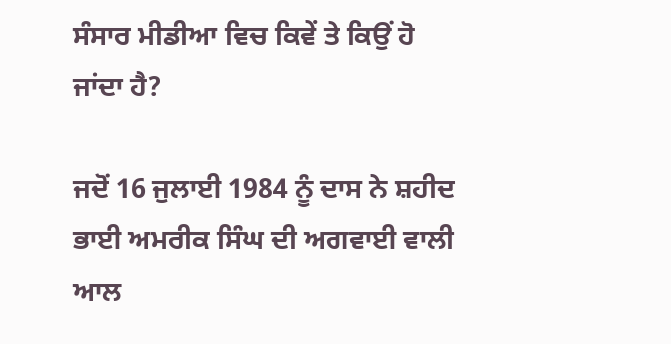ਸੰਸਾਰ ਮੀਡੀਆ ਵਿਚ ਕਿਵੇਂ ਤੇ ਕਿਉਂ ਹੋ ਜਾਂਦਾ ਹੈ?

ਜਦੋਂ 16 ਜੁਲਾਈ 1984 ਨੂੰ ਦਾਸ ਨੇ ਸ਼ਹੀਦ ਭਾਈ ਅਮਰੀਕ ਸਿੰਘ ਦੀ ਅਗਵਾਈ ਵਾਲੀ ਆਲ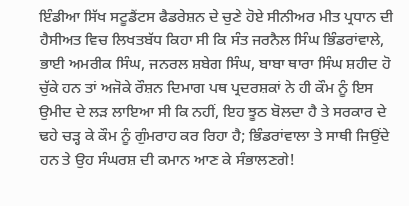ਇੰਡੀਆ ਸਿੱਖ ਸਟੂਡੈਂਟਸ ਫੈਡਰੇਸ਼ਨ ਦੇ ਚੁਣੇ ਹੋਏ ਸੀਨੀਅਰ ਮੀਤ ਪ੍ਰਧਾਨ ਦੀ ਹੈਸੀਅਤ ਵਿਚ ਲਿਖਤਬੱਧ ਕਿਹਾ ਸੀ ਕਿ ਸੰਤ ਜਰਨੈਲ ਸਿੰਘ ਭਿੰਡਰਾਂਵਾਲੇ, ਭਾਈ ਅਮਰੀਕ ਸਿੰਘ, ਜਨਰਲ ਸ਼ਬੇਗ ਸਿੰਘ, ਬਾਬਾ ਥਾਰਾ ਸਿੰਘ ਸ਼ਹੀਦ ਹੋ ਚੁੱਕੇ ਹਨ ਤਾਂ ਅਜੋਕੇ ਰੌਸ਼ਨ ਦਿਮਾਗ ਪਥ ਪ੍ਰਦਰਸ਼ਕਾਂ ਨੇ ਹੀ ਕੌਮ ਨੂੰ ਇਸ ਉਮੀਦ ਦੇ ਲੜ ਲਾਇਆ ਸੀ ਕਿ ਨਹੀਂ, ਇਹ ਝੂਠ ਬੋਲਦਾ ਹੈ ਤੇ ਸਰਕਾਰ ਦੇ ਢਹੇ ਚੜ੍ਹ ਕੇ ਕੌਮ ਨੂੰ ਗੁੰਮਰਾਹ ਕਰ ਰਿਹਾ ਹੈ; ਭਿੰਡਰਾਂਵਾਲਾ ਤੇ ਸਾਥੀ ਜਿਉਂਦੇ ਹਨ ਤੇ ਉਹ ਸੰਘਰਸ਼ ਦੀ ਕਮਾਨ ਆਣ ਕੇ ਸੰਭਾਲਣਗੇ!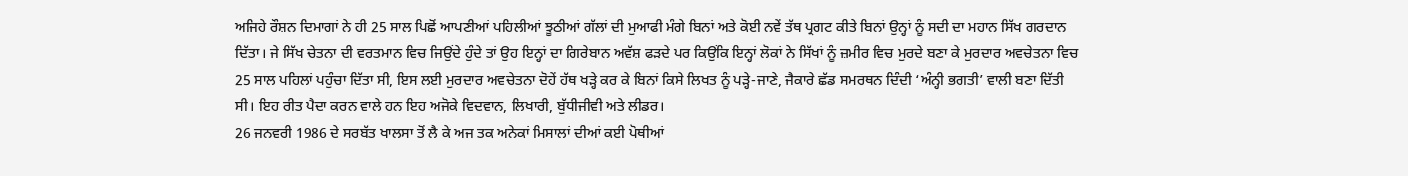ਅਜਿਹੇ ਰੌਸ਼ਨ ਦਿਮਾਗਾਂ ਨੇ ਹੀ 25 ਸਾਲ ਪਿਛੋਂ ਆਪਣੀਆਂ ਪਹਿਲੀਆਂ ਝੂਠੀਆਂ ਗੱਲਾਂ ਦੀ ਮੁਆਫੀ ਮੰਗੇ ਬਿਨਾਂ ਅਤੇ ਕੋਈ ਨਵੇਂ ਤੱਥ ਪ੍ਰਗਟ ਕੀਤੇ ਬਿਨਾਂ ਉਨ੍ਹਾਂ ਨੂੰ ਸਦੀ ਦਾ ਮਹਾਨ ਸਿੱਖ ਗਰਦਾਨ ਦਿੱਤਾ। ਜੇ ਸਿੱਖ ਚੇਤਨਾ ਦੀ ਵਰਤਮਾਨ ਵਿਚ ਜਿਉਂਦੇ ਹੁੰਦੇ ਤਾਂ ਉਹ ਇਨ੍ਹਾਂ ਦਾ ਗਿਰੇਬਾਨ ਅਵੱਸ਼ ਫੜਦੇ ਪਰ ਕਿਉਂਕਿ ਇਨ੍ਹਾਂ ਲੋਕਾਂ ਨੇ ਸਿੱਖਾਂ ਨੂੰ ਜ਼ਮੀਰ ਵਿਚ ਮੁਰਦੇ ਬਣਾ ਕੇ ਮੁਰਦਾਰ ਅਵਚੇਤਨਾ ਵਿਚ 25 ਸਾਲ ਪਹਿਲਾਂ ਪਹੁੰਚਾ ਦਿੱਤਾ ਸੀ, ਇਸ ਲਈ ਮੁਰਦਾਰ ਅਵਚੇਤਨਾ ਦੋਹੇਂ ਹੱਥ ਖੜ੍ਹੇ ਕਰ ਕੇ ਬਿਨਾਂ ਕਿਸੇ ਲਿਖਤ ਨੂੰ ਪੜ੍ਹੇ-ਜਾਣੇ, ਜੈਕਾਰੇ ਛੱਡ ਸਮਰਥਨ ਦਿੰਦੀ ‘ਅੰਨ੍ਹੀ ਭਗਤੀ’ ਵਾਲੀ ਬਣਾ ਦਿੱਤੀ ਸੀ। ਇਹ ਰੀਤ ਪੈਦਾ ਕਰਨ ਵਾਲੇ ਹਨ ਇਹ ਅਜੋਕੇ ਵਿਦਵਾਨ, ਲਿਖਾਰੀ, ਬੁੱਧੀਜੀਵੀ ਅਤੇ ਲੀਡਰ।
26 ਜਨਵਰੀ 1986 ਦੇ ਸਰਬੱਤ ਖਾਲਸਾ ਤੋਂ ਲੈ ਕੇ ਅਜ ਤਕ ਅਨੇਕਾਂ ਮਿਸਾਲਾਂ ਦੀਆਂ ਕਈ ਪੋਥੀਆਂ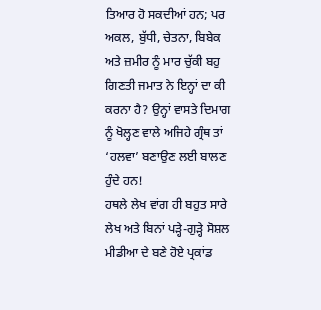ਤਿਆਰ ਹੋ ਸਕਦੀਆਂ ਹਨ; ਪਰ ਅਕਲ, ਬੁੱਧੀ, ਚੇਤਨਾ, ਬਿਬੇਕ ਅਤੇ ਜ਼ਮੀਰ ਨੂੰ ਮਾਰ ਚੁੱਕੀ ਬਹੁ ਗਿਣਤੀ ਜਮਾਤ ਨੇ ਇਨ੍ਹਾਂ ਦਾ ਕੀ ਕਰਨਾ ਹੈ? ਉਨ੍ਹਾਂ ਵਾਸਤੇ ਦਿਮਾਗ ਨੂੰ ਖੋਲ੍ਹਣ ਵਾਲੇ ਅਜਿਹੇ ਗ੍ਰੰਥ ਤਾਂ ‘ਹਲਵਾ’ ਬਣਾਉਣ ਲਈ ਬਾਲਣ ਹੁੰਦੇ ਹਨ!
ਹਥਲੇ ਲੇਖ ਵਾਂਗ ਹੀ ਬਹੁਤ ਸਾਰੇ ਲੇਖ ਅਤੇ ਬਿਨਾਂ ਪੜ੍ਹੇ-ਗੁੜ੍ਹੇ ਸੋਸ਼ਲ ਮੀਡੀਆ ਦੇ ਬਣੇ ਹੋਏ ਪ੍ਰਕਾਂਡ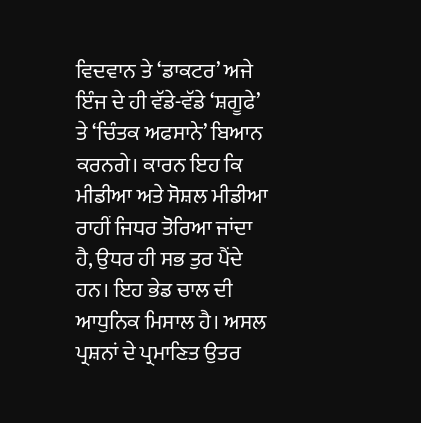ਵਿਦਵਾਨ ਤੇ ‘ਡਾਕਟਰ’ ਅਜੇ ਇੰਜ ਦੇ ਹੀ ਵੱਡੇ-ਵੱਡੇ ‘ਸ਼ਗੂਫੇ’ ਤੇ ‘ਚਿੰਤਕ ਅਫਸਾਨੇ’ ਬਿਆਨ ਕਰਨਗੇ। ਕਾਰਨ ਇਹ ਕਿ ਮੀਡੀਆ ਅਤੇ ਸੋਸ਼ਲ ਮੀਡੀਆ ਰਾਹੀਂ ਜਿਧਰ ਤੋਰਿਆ ਜਾਂਦਾ ਹੈ, ਉਧਰ ਹੀ ਸਭ ਤੁਰ ਪੈਂਦੇ ਹਨ। ਇਹ ਭੇਡ ਚਾਲ ਦੀ ਆਧੁਨਿਕ ਮਿਸਾਲ ਹੈ। ਅਸਲ ਪ੍ਰਸ਼ਨਾਂ ਦੇ ਪ੍ਰਮਾਣਿਤ ਉਤਰ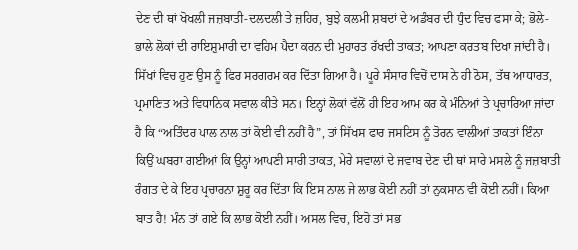ਦੇਣ ਦੀ ਥਾਂ ਖੋਖਲੀ ਜਜ਼ਬਾਤੀ-ਦਲਦਲੀ ਤੇ ਜ਼ਹਿਰ, ਬੁਝੇ ਕਲਮੀ ਸ਼ਬਦਾਂ ਦੇ ਅਡੰਬਰ ਦੀ ਧੁੰਦ ਵਿਚ ਫਸਾ ਕੇ; ਭੋਲੇ-ਭਾਲੇ ਲੋਕਾਂ ਦੀ ਰਾਇਸ਼ੁਮਾਰੀ ਦਾ ਵਹਿਮ ਪੈਦਾ ਕਰਨ ਦੀ ਮੁਹਾਰਤ ਰੱਖਦੀ ਤਾਕਤ; ਆਪਣਾ ਕਰਤਬ ਦਿਖਾ ਜਾਂਦੀ ਹੈ। ਸਿੱਖਾਂ ਵਿਚ ਹੁਣ ਉਸ ਨੂੰ ਫਿਰ ਸਰਗਰਮ ਕਰ ਦਿੱਤਾ ਗਿਆ ਹੈ। ਪੂਰੇ ਸੰਸਾਰ ਵਿਚੋਂ ਦਾਸ ਨੇ ਹੀ ਠੋਸ, ਤੱਥ ਆਧਾਰਤ, ਪ੍ਰਮਾਣਿਤ ਅਤੇ ਵਿਧਾਨਿਕ ਸਵਾਲ ਕੀਤੇ ਸਨ। ਇਨ੍ਹਾਂ ਲੋਕਾਂ ਵੱਲੋਂ ਹੀ ਇਹ ਆਮ ਕਰ ਕੇ ਮੰਨਿਆਂ ਤੇ ਪ੍ਰਚਾਰਿਆ ਜਾਂਦਾ ਹੈ ਕਿ “ਅਤਿੰਦਰ ਪਾਲ ਨਾਲ ਤਾਂ ਕੋਈ ਵੀ ਨਹੀਂ ਹੈ”, ਤਾਂ ਸਿੱਖਸ ਫਾਰ ਜਸਟਿਸ ਨੂੰ ਤੋਰਨ ਵਾਲੀਆਂ ਤਾਕਤਾਂ ਇੰਨਾ ਕਿਉਂ ਘਬਰਾ ਗਈਆਂ ਕਿ ਉਨ੍ਹਾਂ ਆਪਣੀ ਸਾਰੀ ਤਾਕਤ, ਮੇਰੇ ਸਵਾਲਾਂ ਦੇ ਜਵਾਬ ਦੇਣ ਦੀ ਥਾਂ ਸਾਰੇ ਮਸਲੇ ਨੂੰ ਜਜ਼ਬਾਤੀ ਰੰਗਤ ਦੇ ਕੇ ਇਹ ਪ੍ਰਚਾਰਨਾ ਸ਼ੁਰੂ ਕਰ ਦਿੱਤਾ ਕਿ ਇਸ ਨਾਲ ਜੇ ਲਾਭ ਕੋਈ ਨਹੀਂ ਤਾਂ ਨੁਕਸਾਨ ਵੀ ਕੋਈ ਨਹੀਂ। ਕਿਆ ਬਾਤ ਹੈ! ਮੰਨ ਤਾਂ ਗਏ ਕਿ ਲਾਭ ਕੋਈ ਨਹੀਂ। ਅਸਲ ਵਿਚ, ਇਹੋ ਤਾਂ ਸਭ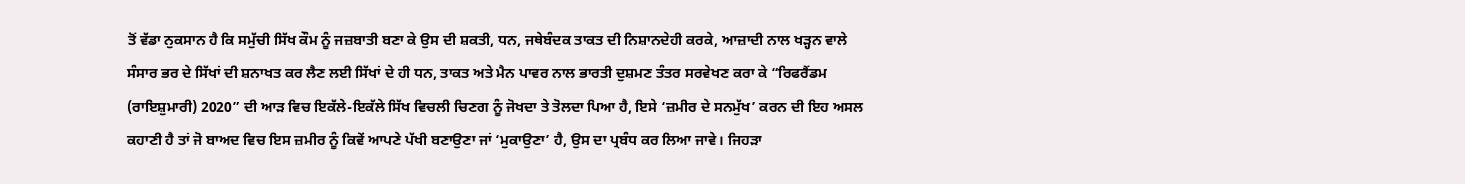ਤੋਂ ਵੱਡਾ ਨੁਕਸਾਨ ਹੈ ਕਿ ਸਮੁੱਚੀ ਸਿੱਖ ਕੌਮ ਨੂੰ ਜਜ਼ਬਾਤੀ ਬਣਾ ਕੇ ਉਸ ਦੀ ਸ਼ਕਤੀ, ਧਨ, ਜਥੇਬੰਦਕ ਤਾਕਤ ਦੀ ਨਿਸ਼ਾਨਦੇਹੀ ਕਰਕੇ, ਆਜ਼ਾਦੀ ਨਾਲ ਖੜ੍ਹਨ ਵਾਲੇ ਸੰਸਾਰ ਭਰ ਦੇ ਸਿੱਖਾਂ ਦੀ ਸ਼ਨਾਖਤ ਕਰ ਲੈਣ ਲਈ ਸਿੱਖਾਂ ਦੇ ਹੀ ਧਨ, ਤਾਕਤ ਅਤੇ ਮੈਨ ਪਾਵਰ ਨਾਲ ਭਾਰਤੀ ਦੁਸ਼ਮਣ ਤੰਤਰ ਸਰਵੇਖਣ ਕਰਾ ਕੇ “ਰਿਫਰੈਂਡਮ (ਰਾਇਸ਼ੁਮਾਰੀ) 2020” ਦੀ ਆੜ ਵਿਚ ਇਕੱਲੇ-ਇਕੱਲੇ ਸਿੱਖ ਵਿਚਲੀ ਚਿਣਗ ਨੂੰ ਜੋਖਦਾ ਤੇ ਤੋਲਦਾ ਪਿਆ ਹੈ, ਇਸੇ ‘ਜ਼ਮੀਰ ਦੇ ਸਨਮੁੱਖ’ ਕਰਨ ਦੀ ਇਹ ਅਸਲ ਕਹਾਣੀ ਹੈ ਤਾਂ ਜੋ ਬਾਅਦ ਵਿਚ ਇਸ ਜ਼ਮੀਰ ਨੂੰ ਕਿਵੇਂ ਆਪਣੇ ਪੱਖੀ ਬਣਾਉਣਾ ਜਾਂ ‘ਮੁਕਾਉਣਾ’ ਹੈ, ਉਸ ਦਾ ਪ੍ਰਬੰਧ ਕਰ ਲਿਆ ਜਾਵੇ। ਜਿਹੜਾ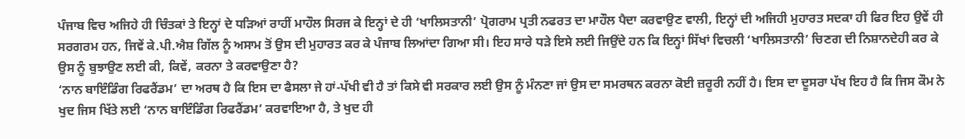ਪੰਜਾਬ ਵਿਚ ਅਜਿਹੇ ਹੀ ਚਿੰਤਕਾਂ ਤੇ ਇਨ੍ਹਾਂ ਦੇ ਧੜਿਆਂ ਰਾਹੀਂ ਮਾਹੌਲ ਸਿਰਜ ਕੇ ਇਨ੍ਹਾਂ ਦੇ ਹੀ ‘ਖਾਲਿਸਤਾਨੀ’ ਪ੍ਰੋਗਰਾਮ ਪ੍ਰਤੀ ਨਫਰਤ ਦਾ ਮਾਹੌਲ ਪੈਦਾ ਕਰਵਾਉਣ ਵਾਲੀ, ਇਨ੍ਹਾਂ ਦੀ ਅਜਿਹੀ ਮੁਹਾਰਤ ਸਦਕਾ ਹੀ ਫਿਰ ਇਹ ਉਵੇਂ ਹੀ ਸਰਗਰਮ ਹਨ, ਜਿਵੇਂ ਕੇ.ਪੀ.ਐਸ਼ ਗਿੱਲ ਨੂੰ ਅਸਾਮ ਤੋਂ ਉਸ ਦੀ ਮੁਹਾਰਤ ਕਰ ਕੇ ਪੰਜਾਬ ਲਿਆਂਦਾ ਗਿਆ ਸੀ। ਇਹ ਸਾਰੇ ਧੜੇ ਇਸੇ ਲਈ ਜਿਉਂਦੇ ਹਨ ਕਿ ਇਨ੍ਹਾਂ ਸਿੱਖਾਂ ਵਿਚਲੀ ‘ਖਾਲਿਸਤਾਨੀ’ ਚਿਣਗ ਦੀ ਨਿਸ਼ਾਨਦੇਹੀ ਕਰ ਕੇ ਉਸ ਨੂੰ ਬੁਝਾਉਣ ਲਈ ਕੀ, ਕਿਵੇਂ, ਕਰਨਾ ਤੇ ਕਰਵਾਉਣਾ ਹੈ?
‘ਨਾਨ ਬਾਇੰਡਿੰਗ ਰਿਫਰੈਂਡਮ’ ਦਾ ਅਰਥ ਹੈ ਕਿ ਇਸ ਦਾ ਫੈਸਲਾ ਜੇ ਹਾਂ-ਪੱਖੀ ਵੀ ਹੈ ਤਾਂ ਕਿਸੇ ਵੀ ਸਰਕਾਰ ਲਈ ਉਸ ਨੂੰ ਮੰਨਣਾ ਜਾਂ ਉਸ ਦਾ ਸਮਰਥਨ ਕਰਨਾ ਕੋਈ ਜ਼ਰੂਰੀ ਨਹੀਂ ਹੈ। ਇਸ ਦਾ ਦੂਸਰਾ ਪੱਖ ਇਹ ਹੈ ਕਿ ਜਿਸ ਕੌਮ ਨੇ ਖੁਦ ਜਿਸ ਖਿੱਤੇ ਲਈ ‘ਨਾਨ ਬਾਇੰਡਿੰਗ ਰਿਫਰੈਂਡਮ’ ਕਰਵਾਇਆ ਹੈ, ਤੇ ਖੁਦ ਹੀ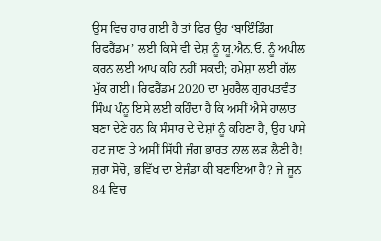ਉਸ ਵਿਚ ਹਾਰ ਗਈ ਹੈ ਤਾਂ ਫਿਰ ਉਹ ‘ਬਾਇੰਡਿੰਗ ਰਿਫਰੈਂਡਮ’ ਲਈ ਕਿਸੇ ਵੀ ਦੇਸ਼ ਨੂੰ ਯੂ.ਐਨ.ਓ. ਨੂੰ ਅਪੀਲ ਕਰਨ ਲਈ ਆਪ ਕਹਿ ਨਹੀਂ ਸਕਦੀ; ਹਮੇਸ਼ਾ ਲਈ ਗੱਲ ਮੁੱਕ ਗਈ। ਰਿਫਰੈਂਡਮ 2020 ਦਾ ਮੁਹਰੈਲ ਗੁਰਪਤਵੰਤ ਸਿੰਘ ਪੰਨੂ ਇਸੇ ਲਈ ਕਹਿੰਦਾ ਹੈ ਕਿ ਅਸੀਂ ਐਸੇ ਹਾਲਾਤ ਬਣਾ ਦੇਣੇ ਹਨ ਕਿ ਸੰਸਾਰ ਦੇ ਦੇਸ਼ਾਂ ਨੂੰ ਕਹਿਣਾ ਹੈ, ਉਹ ਪਾਸੇ ਹਟ ਜਾਣ ਤੇ ਅਸੀਂ ਸਿੱਧੀ ਜੰਗ ਭਾਰਤ ਨਾਲ ਲੜ ਲੈਣੀ ਹੈ! ਜ਼ਰਾ ਸੋਚੋ, ਭਵਿੱਖ ਦਾ ਏਜੰਡਾ ਕੀ ਬਣਾਇਆ ਹੈ? ਜੇ ਜੂਨ 84 ਵਿਚ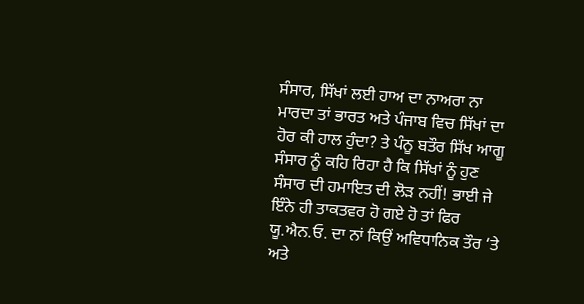ਸੰਸਾਰ, ਸਿੱਖਾਂ ਲਈ ਹਾਅ ਦਾ ਨਾਅਰਾ ਨਾ ਮਾਰਦਾ ਤਾਂ ਭਾਰਤ ਅਤੇ ਪੰਜਾਬ ਵਿਚ ਸਿੱਖਾਂ ਦਾ ਹੋਰ ਕੀ ਹਾਲ ਹੁੰਦਾ? ਤੇ ਪੰਨੂ ਬਤੌਰ ਸਿੱਖ ਆਗੂ ਸੰਸਾਰ ਨੂੰ ਕਹਿ ਰਿਹਾ ਹੈ ਕਿ ਸਿੱਖਾਂ ਨੂੰ ਹੁਣ ਸੰਸਾਰ ਦੀ ਹਮਾਇਤ ਦੀ ਲੋੜ ਨਹੀਂ! ਭਾਈ ਜੇ ਇੰਨੇ ਹੀ ਤਾਕਤਵਰ ਹੋ ਗਏ ਹੋ ਤਾਂ ਫਿਰ ਯੂ.ਐਨ.ਓ. ਦਾ ਨਾਂ ਕਿਉਂ ਅਵਿਧਾਨਿਕ ਤੌਰ ‘ਤੇ ਅਤੇ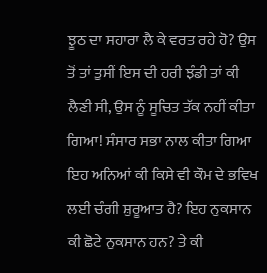ਝੂਠ ਦਾ ਸਹਾਰਾ ਲੈ ਕੇ ਵਰਤ ਰਹੇ ਹੋ? ਉਸ ਤੋਂ ਤਾਂ ਤੁਸੀਂ ਇਸ ਦੀ ਹਰੀ ਝੰਡੀ ਤਾਂ ਕੀ ਲੈਣੀ ਸੀ, ਉਸ ਨੂੰ ਸੂਚਿਤ ਤੱਕ ਨਹੀਂ ਕੀਤਾ ਗਿਆ! ਸੰਸਾਰ ਸਭਾ ਨਾਲ ਕੀਤਾ ਗਿਆ ਇਹ ਅਨਿਆਂ ਕੀ ਕਿਸੇ ਵੀ ਕੌਮ ਦੇ ਭਵਿਖ ਲਈ ਚੰਗੀ ਸ਼ੁਰੂਆਤ ਹੈ? ਇਹ ਨੁਕਸਾਨ ਕੀ ਛੋਟੇ ਨੁਕਸਾਨ ਹਨ? ਤੇ ਕੀ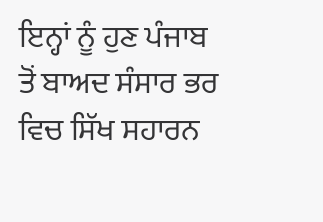ਇਨ੍ਹਾਂ ਨੂੰ ਹੁਣ ਪੰਜਾਬ ਤੋਂ ਬਾਅਦ ਸੰਸਾਰ ਭਰ ਵਿਚ ਸਿੱਖ ਸਹਾਰਨ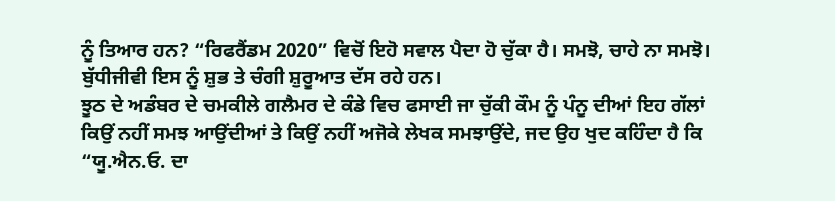ਨੂੰ ਤਿਆਰ ਹਨ? “ਰਿਫਰੈਂਡਮ 2020” ਵਿਚੋਂ ਇਹੋ ਸਵਾਲ ਪੈਦਾ ਹੋ ਚੁੱਕਾ ਹੈ। ਸਮਝੋ, ਚਾਹੇ ਨਾ ਸਮਝੋ। ਬੁੱਧੀਜੀਵੀ ਇਸ ਨੂੰ ਸ਼ੁਭ ਤੇ ਚੰਗੀ ਸ਼ੁਰੂਆਤ ਦੱਸ ਰਹੇ ਹਨ।
ਝੂਠ ਦੇ ਅਡੰਬਰ ਦੇ ਚਮਕੀਲੇ ਗਲੈਮਰ ਦੇ ਕੰਡੇ ਵਿਚ ਫਸਾਈ ਜਾ ਚੁੱਕੀ ਕੌਮ ਨੂੰ ਪੰਨੂ ਦੀਆਂ ਇਹ ਗੱਲਾਂ ਕਿਉਂ ਨਹੀਂ ਸਮਝ ਆਉਂਦੀਆਂ ਤੇ ਕਿਉਂ ਨਹੀਂ ਅਜੋਕੇ ਲੇਖਕ ਸਮਝਾਉਂਦੇ, ਜਦ ਉਹ ਖੁਦ ਕਹਿੰਦਾ ਹੈ ਕਿ “ਯੂ.ਐਨ.ਓ. ਦਾ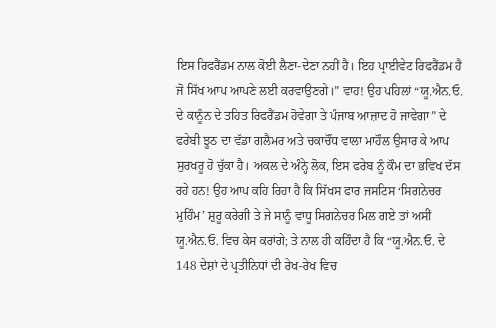ਇਸ ਰਿਫਰੈਂਡਮ ਨਾਲ ਕੋਈ ਲੈਣਾ-ਦੇਣਾ ਨਹੀਂ ਹੈ। ਇਹ ਪ੍ਰਾਈਵੇਟ ਰਿਫਰੈਂਡਮ ਹੈ ਜੋ ਸਿੱਖ ਆਪ ਆਪਣੇ ਲਈ ਕਰਵਾਉਣਗੇ।” ਵਾਹ! ਉਹ ਪਹਿਲਾਂ “ਯੂ.ਐਨ.ਓ. ਦੇ ਕਾਨੂੰਨ ਦੇ ਤਹਿਤ ਰਿਫਰੈਂਡਮ ਹੋਵੇਗਾ ਤੇ ਪੰਜਾਬ ਆਜ਼ਾਦ ਹੋ ਜਾਵੇਗਾ” ਦੇ ਫਰੇਬੀ ਝੂਠ ਦਾ ਵੱਡਾ ਗਲੈਮਰ ਅਤੇ ਚਕਾਚੌਂਧ ਵਾਲਾ ਮਾਹੌਲ ਉਸਾਰ ਕੇ ਆਪ ਸੁਰਖਰੂ ਹੋ ਚੁੱਕਾ ਹੈ। ਅਕਲ ਦੇ ਅੰਨ੍ਹੇ ਲੋਕ, ਇਸ ਫਰੇਬ ਨੂੰ ਕੌਮ ਦਾ ਭਵਿਖ ਦੱਸ ਰਹੇ ਹਨ! ਉਹ ਆਪ ਕਹਿ ਰਿਹਾ ਹੈ ਕਿ ਸਿੱਖਸ ਫਾਰ ਜਸਟਿਸ ‘ਸਿਗਨੇਚਰ ਮੁਹਿੰਮ’ ਸ਼ੁਰੂ ਕਰੇਗੀ ਤੇ ਜੇ ਸਾਨੂੰ ਵਾਧੂ ਸਿਗਨੇਚਰ ਮਿਲ ਗਏ ਤਾਂ ਅਸੀਂ ਯੂ.ਐਨ.ਓ. ਵਿਚ ਕੇਸ ਕਰਾਂਗੇ; ਤੇ ਨਾਲ ਹੀ ਕਹਿੰਦਾ ਹੈ ਕਿ “ਯੂ.ਐਨ.ਓ. ਦੇ 148 ਦੇਸ਼ਾਂ ਦੇ ਪ੍ਰਤੀਨਿਧਾਂ ਦੀ ਰੇਖ-ਰੇਖ ਵਿਚ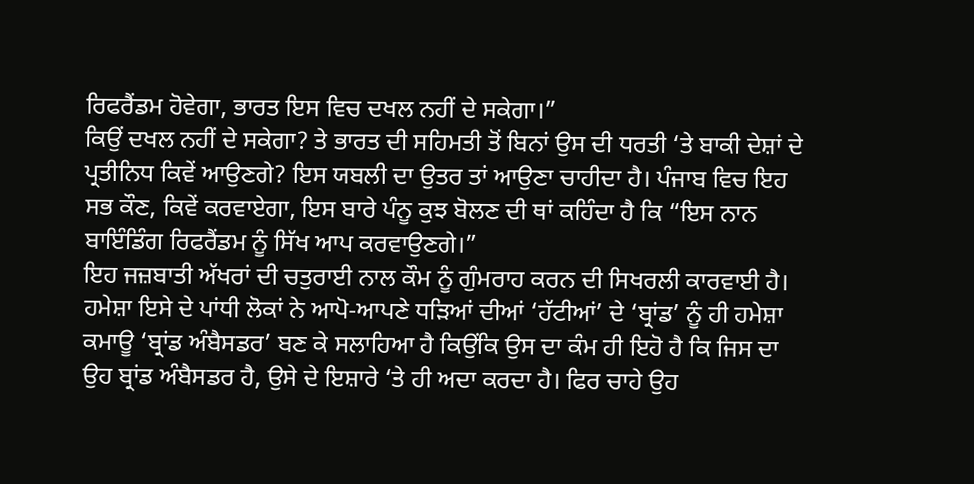ਰਿਫਰੈਂਡਮ ਹੋਵੇਗਾ, ਭਾਰਤ ਇਸ ਵਿਚ ਦਖਲ ਨਹੀਂ ਦੇ ਸਕੇਗਾ।”
ਕਿਉਂ ਦਖਲ ਨਹੀਂ ਦੇ ਸਕੇਗਾ? ਤੇ ਭਾਰਤ ਦੀ ਸਹਿਮਤੀ ਤੋਂ ਬਿਨਾਂ ਉਸ ਦੀ ਧਰਤੀ ‘ਤੇ ਬਾਕੀ ਦੇਸ਼ਾਂ ਦੇ ਪ੍ਰਤੀਨਿਧ ਕਿਵੇਂ ਆਉਣਗੇ? ਇਸ ਯਬਲੀ ਦਾ ਉਤਰ ਤਾਂ ਆਉਣਾ ਚਾਹੀਦਾ ਹੈ। ਪੰਜਾਬ ਵਿਚ ਇਹ ਸਭ ਕੌਣ, ਕਿਵੇਂ ਕਰਵਾਏਗਾ, ਇਸ ਬਾਰੇ ਪੰਨੂ ਕੁਝ ਬੋਲਣ ਦੀ ਥਾਂ ਕਹਿੰਦਾ ਹੈ ਕਿ “ਇਸ ਨਾਨ ਬਾਇੰਡਿੰਗ ਰਿਫਰੈਂਡਮ ਨੂੰ ਸਿੱਖ ਆਪ ਕਰਵਾਉਣਗੇ।”
ਇਹ ਜਜ਼ਬਾਤੀ ਅੱਖਰਾਂ ਦੀ ਚਤੁਰਾਈ ਨਾਲ ਕੌਮ ਨੂੰ ਗੁੰਮਰਾਹ ਕਰਨ ਦੀ ਸਿਖਰਲੀ ਕਾਰਵਾਈ ਹੈ। ਹਮੇਸ਼ਾ ਇਸੇ ਦੇ ਪਾਂਧੀ ਲੋਕਾਂ ਨੇ ਆਪੋ-ਆਪਣੇ ਧੜਿਆਂ ਦੀਆਂ ‘ਹੱਟੀਆਂ’ ਦੇ ‘ਬ੍ਰਾਂਡ’ ਨੂੰ ਹੀ ਹਮੇਸ਼ਾ ਕਮਾਊ ‘ਬ੍ਰਾਂਡ ਅੰਬੈਸਡਰ’ ਬਣ ਕੇ ਸਲਾਹਿਆ ਹੈ ਕਿਉਂਕਿ ਉਸ ਦਾ ਕੰਮ ਹੀ ਇਹੋ ਹੈ ਕਿ ਜਿਸ ਦਾ ਉਹ ਬ੍ਰਾਂਡ ਅੰਬੈਸਡਰ ਹੈ, ਉਸੇ ਦੇ ਇਸ਼ਾਰੇ ‘ਤੇ ਹੀ ਅਦਾ ਕਰਦਾ ਹੈ। ਫਿਰ ਚਾਹੇ ਉਹ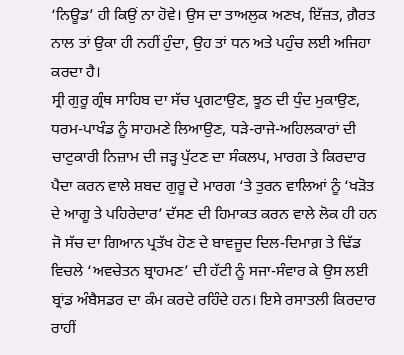‘ਨਿਊਡ’ ਹੀ ਕਿਉਂ ਨਾ ਹੋਵੇ। ਉਸ ਦਾ ਤਾਅਲੁਕ ਅਣਖ, ਇੱਜ਼ਤ, ਗ਼ੈਰਤ ਨਾਲ ਤਾਂ ਉਕਾ ਹੀ ਨਹੀਂ ਹੁੰਦਾ, ਉਹ ਤਾਂ ਧਨ ਅਤੇ ਪਹੁੰਚ ਲਈ ਅਜਿਹਾ ਕਰਦਾ ਹੈ।
ਸ੍ਰੀ ਗੁਰੂ ਗ੍ਰੰਥ ਸਾਹਿਬ ਦਾ ਸੱਚ ਪ੍ਰਗਟਾਉਣ, ਝੂਠ ਦੀ ਧੁੰਦ ਮੁਕਾਉਣ, ਧਰਮ-ਪਾਖੰਡ ਨੂੰ ਸਾਹਮਣੇ ਲਿਆਉਣ, ਧੜੇ-ਰਾਜੇ-ਅਹਿਲਕਾਰਾਂ ਦੀ ਚਾਟੁਕਾਰੀ ਨਿਜ਼ਾਮ ਦੀ ਜੜ੍ਹ ਪੁੱਟਣ ਦਾ ਸੰਕਲਪ, ਮਾਰਗ ਤੇ ਕਿਰਦਾਰ ਪੈਦਾ ਕਰਨ ਵਾਲੇ ਸ਼ਬਦ ਗੁਰੂ ਦੇ ਮਾਰਗ ‘ਤੇ ਤੁਰਨ ਵਾਲਿਆਂ ਨੂੰ ‘ਖੜੋਤ ਦੇ ਆਗੂ ਤੇ ਪਹਿਰੇਦਾਰ’ ਦੱਸਣ ਦੀ ਹਿਮਾਕਤ ਕਰਨ ਵਾਲੇ ਲੋਕ ਹੀ ਹਨ ਜੋ ਸੱਚ ਦਾ ਗਿਆਨ ਪ੍ਰਤੱਖ ਹੋਣ ਦੇ ਬਾਵਜੂਦ ਦਿਲ-ਦਿਮਾਗ਼ ਤੇ ਢਿੱਡ ਵਿਚਲੇ ‘ਅਵਚੇਤਨ ਬ੍ਰਾਹਮਣ’ ਦੀ ਹੱਟੀ ਨੂੰ ਸਜਾ-ਸੰਵਾਰ ਕੇ ਉਸ ਲਈ ਬ੍ਰਾਂਡ ਅੰਬੈਸਡਰ ਦਾ ਕੰਮ ਕਰਦੇ ਰਹਿੰਦੇ ਹਨ। ਇਸੇ ਰਸਾਤਲੀ ਕਿਰਦਾਰ ਰਾਹੀਂ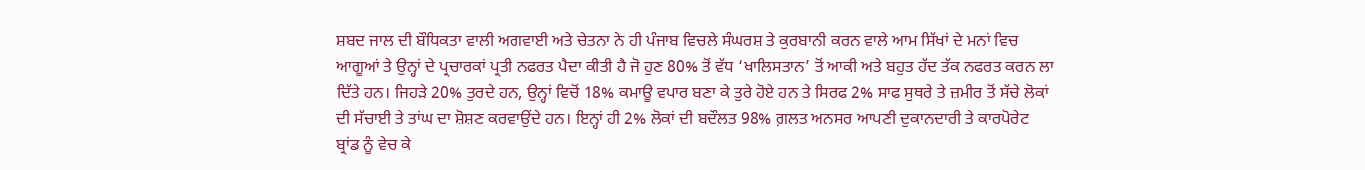ਸ਼ਬਦ ਜਾਲ ਦੀ ਬੌਧਿਕਤਾ ਵਾਲੀ ਅਗਵਾਈ ਅਤੇ ਚੇਤਨਾ ਨੇ ਹੀ ਪੰਜਾਬ ਵਿਚਲੇ ਸੰਘਰਸ਼ ਤੇ ਕੁਰਬਾਨੀ ਕਰਨ ਵਾਲੇ ਆਮ ਸਿੱਖਾਂ ਦੇ ਮਨਾਂ ਵਿਚ ਆਗੂਆਂ ਤੇ ਉਨ੍ਹਾਂ ਦੇ ਪ੍ਰਚਾਰਕਾਂ ਪ੍ਰਤੀ ਨਫਰਤ ਪੈਦਾ ਕੀਤੀ ਹੈ ਜੋ ਹੁਣ 80% ਤੋਂ ਵੱਧ ‘ਖਾਲਿਸਤਾਨ’ ਤੋਂ ਆਕੀ ਅਤੇ ਬਹੁਤ ਹੱਦ ਤੱਕ ਨਫਰਤ ਕਰਨ ਲਾ ਦਿੱਤੇ ਹਨ। ਜਿਹੜੇ 20% ਤੁਰਦੇ ਹਨ, ਉਨ੍ਹਾਂ ਵਿਚੋਂ 18% ਕਮਾਊ ਵਪਾਰ ਬਣਾ ਕੇ ਤੁਰੇ ਹੋਏ ਹਨ ਤੇ ਸਿਰਫ 2% ਸਾਫ ਸੁਥਰੇ ਤੇ ਜ਼ਮੀਰ ਤੋਂ ਸੱਚੇ ਲੋਕਾਂ ਦੀ ਸੱਚਾਈ ਤੇ ਤਾਂਘ ਦਾ ਸ਼ੋਸ਼ਣ ਕਰਵਾਉਂਦੇ ਹਨ। ਇਨ੍ਹਾਂ ਹੀ 2% ਲੋਕਾਂ ਦੀ ਬਦੌਲਤ 98% ਗ਼ਲਤ ਅਨਸਰ ਆਪਣੀ ਦੁਕਾਨਦਾਰੀ ਤੇ ਕਾਰਪੋਰੇਟ ਬ੍ਰਾਂਡ ਨੂੰ ਵੇਚ ਕੇ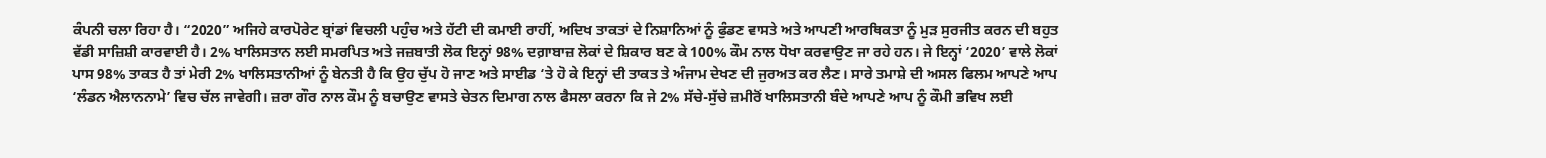ਕੰਪਨੀ ਚਲਾ ਰਿਹਾ ਹੈ। “2020” ਅਜਿਹੇ ਕਾਰਪੋਰੇਟ ਬ੍ਰਾਂਡਾਂ ਵਿਚਲੀ ਪਹੁੰਚ ਅਤੇ ਹੱਟੀ ਦੀ ਕਮਾਈ ਰਾਹੀਂ, ਅਦਿਖ ਤਾਕਤਾਂ ਦੇ ਨਿਸ਼ਾਨਿਆਂ ਨੂੰ ਫੁੰਡਣ ਵਾਸਤੇ ਅਤੇ ਆਪਣੀ ਆਰਥਿਕਤਾ ਨੂੰ ਮੁੜ ਸੁਰਜੀਤ ਕਰਨ ਦੀ ਬਹੁਤ ਵੱਡੀ ਸਾਜ਼ਿਸ਼ੀ ਕਾਰਵਾਈ ਹੈ। 2% ਖਾਲਿਸਤਾਨ ਲਈ ਸਮਰਪਿਤ ਅਤੇ ਜਜ਼ਬਾਤੀ ਲੋਕ ਇਨ੍ਹਾਂ 98% ਦਗ਼ਾਬਾਜ਼ ਲੋਕਾਂ ਦੇ ਸ਼ਿਕਾਰ ਬਣ ਕੇ 100% ਕੌਮ ਨਾਲ ਧੋਖਾ ਕਰਵਾਉਣ ਜਾ ਰਹੇ ਹਨ। ਜੇ ਇਨ੍ਹਾਂ ‘2020’ ਵਾਲੇ ਲੋਕਾਂ ਪਾਸ 98% ਤਾਕਤ ਹੈ ਤਾਂ ਮੇਰੀ 2% ਖਾਲਿਸਤਾਨੀਆਂ ਨੂੰ ਬੇਨਤੀ ਹੈ ਕਿ ਉਹ ਚੁੱਪ ਹੋ ਜਾਣ ਅਤੇ ਸਾਈਡ ‘ਤੇ ਹੋ ਕੇ ਇਨ੍ਹਾਂ ਦੀ ਤਾਕਤ ਤੇ ਅੰਜਾਮ ਦੇਖਣ ਦੀ ਜੁਰਅਤ ਕਰ ਲੈਣ। ਸਾਰੇ ਤਮਾਸ਼ੇ ਦੀ ਅਸਲ ਫਿਲਮ ਆਪਣੇ ਆਪ ‘ਲੰਡਨ ਐਲਾਨਨਾਮੇ’ ਵਿਚ ਚੱਲ ਜਾਵੇਗੀ। ਜ਼ਰਾ ਗੌਰ ਨਾਲ ਕੌਮ ਨੂੰ ਬਚਾਉਣ ਵਾਸਤੇ ਚੇਤਨ ਦਿਮਾਗ ਨਾਲ ਫੈਸਲਾ ਕਰਨਾ ਕਿ ਜੇ 2% ਸੱਚੇ-ਸੁੱਚੇ ਜ਼ਮੀਰੋਂ ਖਾਲਿਸਤਾਨੀ ਬੰਦੇ ਆਪਣੇ ਆਪ ਨੂੰ ਕੌਮੀ ਭਵਿਖ ਲਈ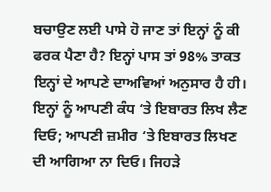ਬਚਾਉਣ ਲਈ ਪਾਸੇ ਹੋ ਜਾਣ ਤਾਂ ਇਨ੍ਹਾਂ ਨੂੰ ਕੀ ਫਰਕ ਪੈਣਾ ਹੈ? ਇਨ੍ਹਾਂ ਪਾਸ ਤਾਂ 98% ਤਾਕਤ ਇਨ੍ਹਾਂ ਦੇ ਆਪਣੇ ਦਾਅਵਿਆਂ ਅਨੁਸਾਰ ਹੈ ਹੀ। ਇਨ੍ਹਾਂ ਨੂੰ ਆਪਣੀ ਕੰਧ ‘ਤੇ ਇਬਾਰਤ ਲਿਖ ਲੈਣ ਦਿਓ; ਆਪਣੀ ਜ਼ਮੀਰ ‘ਤੇ ਇਬਾਰਤ ਲਿਖਣ ਦੀ ਆਗਿਆ ਨਾ ਦਿਓ। ਜਿਹੜੇ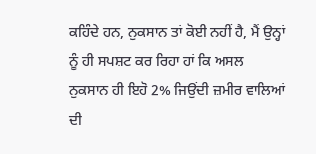ਕਹਿੰਦੇ ਹਨ, ਨੁਕਸਾਨ ਤਾਂ ਕੋਈ ਨਹੀਂ ਹੈ, ਮੈਂ ਉਨ੍ਹਾਂ ਨੂੰ ਹੀ ਸਪਸ਼ਟ ਕਰ ਰਿਹਾ ਹਾਂ ਕਿ ਅਸਲ ਨੁਕਸਾਨ ਹੀ ਇਹੋ 2% ਜਿਉਂਦੀ ਜ਼ਮੀਰ ਵਾਲਿਆਂ ਦੀ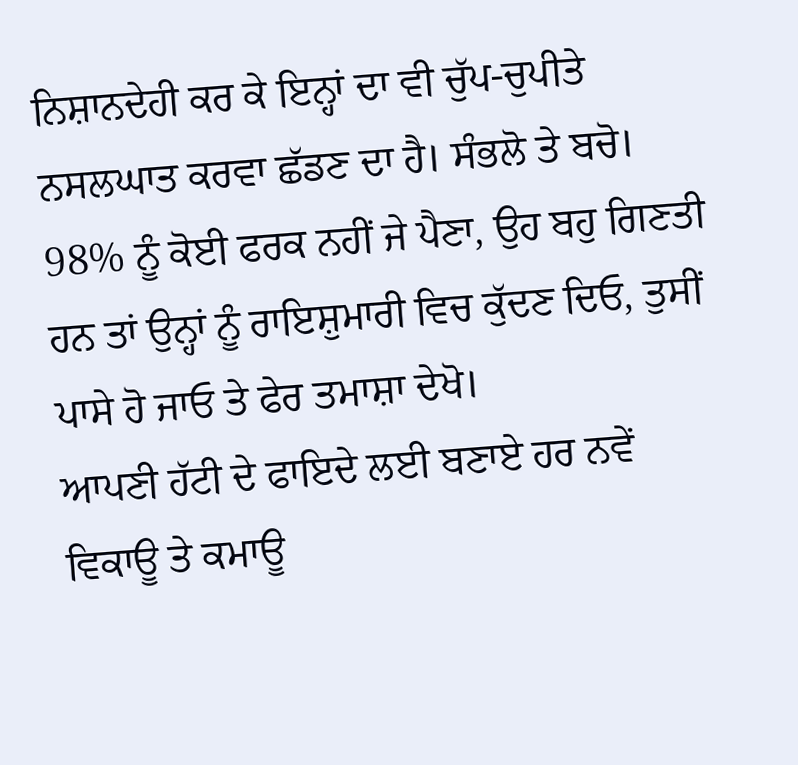ਨਿਸ਼ਾਨਦੇਹੀ ਕਰ ਕੇ ਇਨ੍ਹਾਂ ਦਾ ਵੀ ਚੁੱਪ-ਚੁਪੀਤੇ ਨਸਲਘਾਤ ਕਰਵਾ ਛੱਡਣ ਦਾ ਹੈ। ਸੰਭਲੋ ਤੇ ਬਚੋ। 98% ਨੂੰ ਕੋਈ ਫਰਕ ਨਹੀਂ ਜੇ ਪੈਣਾ, ਉਹ ਬਹੁ ਗਿਣਤੀ ਹਨ ਤਾਂ ਉਨ੍ਹਾਂ ਨੂੰ ਰਾਇਸ਼ੁਮਾਰੀ ਵਿਚ ਕੁੱਦਣ ਦਿਓ, ਤੁਸੀਂ ਪਾਸੇ ਹੋ ਜਾਓ ਤੇ ਫੇਰ ਤਮਾਸ਼ਾ ਦੇਖੋ।
ਆਪਣੀ ਹੱਟੀ ਦੇ ਫਾਇਦੇ ਲਈ ਬਣਾਏ ਹਰ ਨਵੇਂ ਵਿਕਾਊ ਤੇ ਕਮਾਊ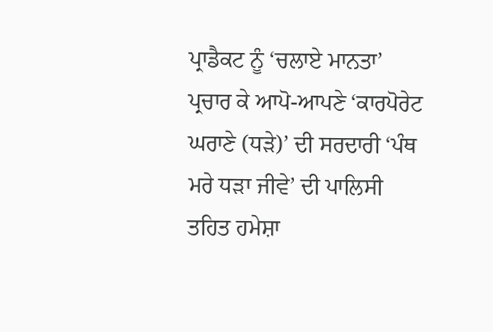ਪ੍ਰਾਡੈਕਟ ਨੂੰ ‘ਚਲਾਏ ਮਾਨਤਾ’ ਪ੍ਰਚਾਰ ਕੇ ਆਪੋ-ਆਪਣੇ ‘ਕਾਰਪੋਰੇਟ ਘਰਾਣੇ (ਧੜੇ)’ ਦੀ ਸਰਦਾਰੀ ‘ਪੰਥ ਮਰੇ ਧੜਾ ਜੀਵੇ’ ਦੀ ਪਾਲਿਸੀ ਤਹਿਤ ਹਮੇਸ਼ਾ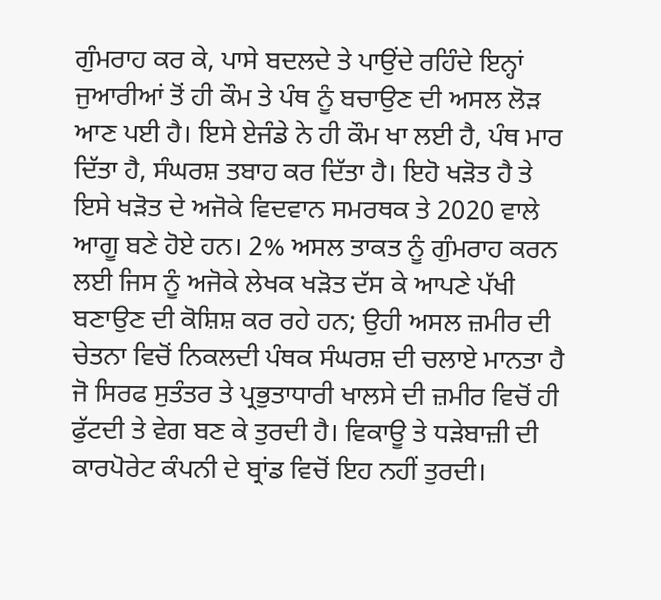ਗੁੰਮਰਾਹ ਕਰ ਕੇ, ਪਾਸੇ ਬਦਲਦੇ ਤੇ ਪਾਉਂਦੇ ਰਹਿੰਦੇ ਇਨ੍ਹਾਂ ਜੁਆਰੀਆਂ ਤੋਂ ਹੀ ਕੌਮ ਤੇ ਪੰਥ ਨੂੰ ਬਚਾਉਣ ਦੀ ਅਸਲ ਲੋੜ ਆਣ ਪਈ ਹੈ। ਇਸੇ ਏਜੰਡੇ ਨੇ ਹੀ ਕੌਮ ਖਾ ਲਈ ਹੈ, ਪੰਥ ਮਾਰ ਦਿੱਤਾ ਹੈ, ਸੰਘਰਸ਼ ਤਬਾਹ ਕਰ ਦਿੱਤਾ ਹੈ। ਇਹੋ ਖੜੋਤ ਹੈ ਤੇ ਇਸੇ ਖੜੋਤ ਦੇ ਅਜੋਕੇ ਵਿਦਵਾਨ ਸਮਰਥਕ ਤੇ 2020 ਵਾਲੇ ਆਗੂ ਬਣੇ ਹੋਏ ਹਨ। 2% ਅਸਲ ਤਾਕਤ ਨੂੰ ਗੁੰਮਰਾਹ ਕਰਨ ਲਈ ਜਿਸ ਨੂੰ ਅਜੋਕੇ ਲੇਖਕ ਖੜੋਤ ਦੱਸ ਕੇ ਆਪਣੇ ਪੱਖੀ ਬਣਾਉਣ ਦੀ ਕੋਸ਼ਿਸ਼ ਕਰ ਰਹੇ ਹਨ; ਉਹੀ ਅਸਲ ਜ਼ਮੀਰ ਦੀ ਚੇਤਨਾ ਵਿਚੋਂ ਨਿਕਲਦੀ ਪੰਥਕ ਸੰਘਰਸ਼ ਦੀ ਚਲਾਏ ਮਾਨਤਾ ਹੈ ਜੋ ਸਿਰਫ ਸੁਤੰਤਰ ਤੇ ਪ੍ਰਭੁਤਾਧਾਰੀ ਖਾਲਸੇ ਦੀ ਜ਼ਮੀਰ ਵਿਚੋਂ ਹੀ ਫੁੱਟਦੀ ਤੇ ਵੇਗ ਬਣ ਕੇ ਤੁਰਦੀ ਹੈ। ਵਿਕਾਊ ਤੇ ਧੜੇਬਾਜ਼ੀ ਦੀ ਕਾਰਪੋਰੇਟ ਕੰਪਨੀ ਦੇ ਬ੍ਰਾਂਡ ਵਿਚੋਂ ਇਹ ਨਹੀਂ ਤੁਰਦੀ।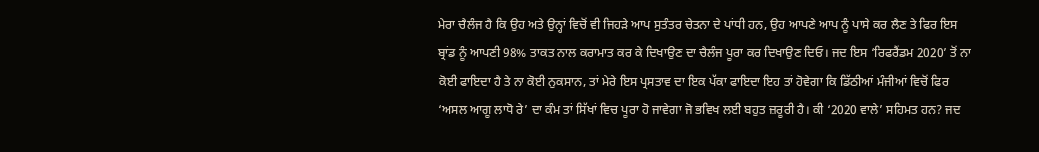ਮੇਰਾ ਚੈਲੰਜ ਹੈ ਕਿ ਉਹ ਅਤੇ ਉਨ੍ਹਾਂ ਵਿਚੋਂ ਵੀ ਜਿਹੜੇ ਆਪ ਸੁਤੰਤਰ ਚੇਤਨਾ ਦੇ ਪਾਂਧੀ ਹਨ, ਉਹ ਆਪਣੇ ਆਪ ਨੂੰ ਪਾਸੇ ਕਰ ਲੈਣ ਤੇ ਫਿਰ ਇਸ ਬ੍ਰਾਂਡ ਨੂੰ ਆਪਣੀ 98% ਤਾਕਤ ਨਾਲ ਕਰਾਮਾਤ ਕਰ ਕੇ ਦਿਖਾਉਣ ਦਾ ਚੈਲੰਜ ਪੂਰਾ ਕਰ ਦਿਖਾਉਣ ਦਿਓ। ਜਦ ਇਸ ‘ਰਿਫਰੈਂਡਮ 2020’ ਤੋਂ ਨਾ ਕੋਈ ਫਾਇਦਾ ਹੈ ਤੇ ਨਾ ਕੋਈ ਨੁਕਸਾਨ, ਤਾਂ ਮੇਰੇ ਇਸ ਪ੍ਰਸਤਾਵ ਦਾ ਇਕ ਪੱਕਾ ਫਾਇਦਾ ਇਹ ਤਾਂ ਹੋਵੇਗਾ ਕਿ ਡਿੱਠੀਆਂ ਮੰਜੀਆਂ ਵਿਚੋਂ ਫਿਰ ‘ਅਸਲ ਆਗੂ ਲਾਧੋ ਰੇ’ ਦਾ ਕੰਮ ਤਾਂ ਸਿੱਖਾਂ ਵਿਚ ਪੂਰਾ ਹੋ ਜਾਵੇਗਾ ਜੋ ਭਵਿਖ ਲਈ ਬਹੁਤ ਜ਼ਰੂਰੀ ਹੈ। ਕੀ ‘2020 ਵਾਲੇ’ ਸਹਿਮਤ ਹਨ? ਜਦ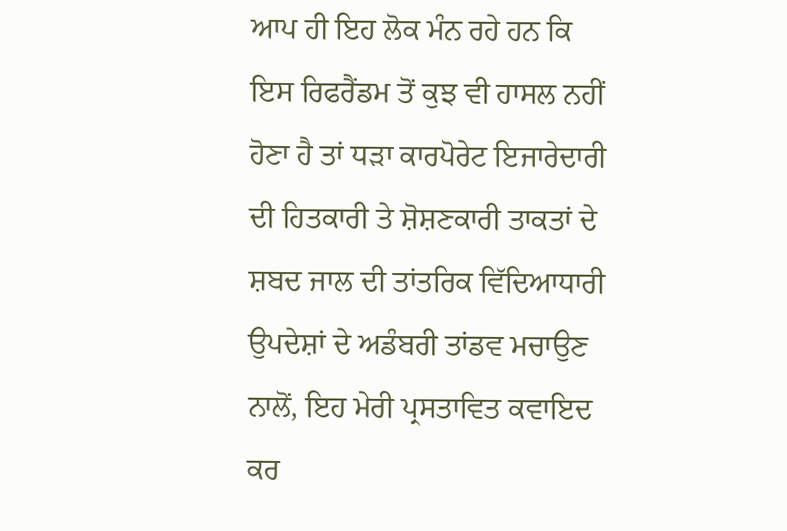ਆਪ ਹੀ ਇਹ ਲੋਕ ਮੰਨ ਰਹੇ ਹਨ ਕਿ ਇਸ ਰਿਫਰੈਂਡਮ ਤੋਂ ਕੁਝ ਵੀ ਹਾਸਲ ਨਹੀਂ ਹੋਣਾ ਹੈ ਤਾਂ ਧੜਾ ਕਾਰਪੋਰੇਟ ਇਜਾਰੇਦਾਰੀ ਦੀ ਹਿਤਕਾਰੀ ਤੇ ਸ਼ੋਸ਼ਣਕਾਰੀ ਤਾਕਤਾਂ ਦੇ ਸ਼ਬਦ ਜਾਲ ਦੀ ਤਾਂਤਰਿਕ ਵਿੱਦਿਆਧਾਰੀ ਉਪਦੇਸ਼ਾਂ ਦੇ ਅਡੰਬਰੀ ਤਾਂਡਵ ਮਚਾਉਣ ਨਾਲੋਂ, ਇਹ ਮੇਰੀ ਪ੍ਰਸਤਾਵਿਤ ਕਵਾਇਦ ਕਰ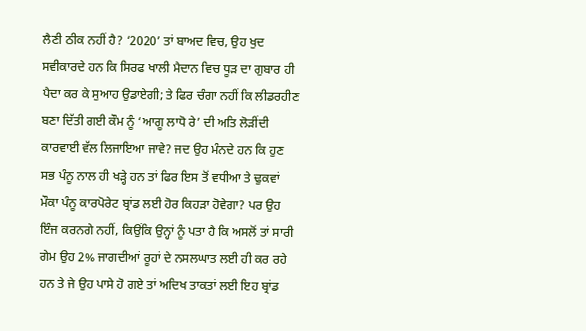ਲੈਣੀ ਠੀਕ ਨਹੀਂ ਹੈ? ‘2020’ ਤਾਂ ਬਾਅਦ ਵਿਚ, ਉਹ ਖੁਦ ਸਵੀਕਾਰਦੇ ਹਨ ਕਿ ਸਿਰਫ ਖਾਲੀ ਮੈਦਾਨ ਵਿਚ ਧੂੜ ਦਾ ਗੁਬਾਰ ਹੀ ਪੈਦਾ ਕਰ ਕੇ ਸੁਆਹ ਉਡਾਏਗੀ; ਤੇ ਫਿਰ ਚੰਗਾ ਨਹੀਂ ਕਿ ਲੀਡਰਹੀਣ ਬਣਾ ਦਿੱਤੀ ਗਈ ਕੌਮ ਨੂੰ ‘ਆਗੂ ਲਾਧੋ ਰੇ’ ਦੀ ਅਤਿ ਲੋੜੀਂਦੀ ਕਾਰਵਾਈ ਵੱਲ ਲਿਜਾਇਆ ਜਾਵੇ? ਜਦ ਉਹ ਮੰਨਦੇ ਹਨ ਕਿ ਹੁਣ ਸਭ ਪੰਨੂ ਨਾਲ ਹੀ ਖੜ੍ਹੇ ਹਨ ਤਾਂ ਫਿਰ ਇਸ ਤੋਂ ਵਧੀਆ ਤੇ ਢੁਕਵਾਂ ਮੌਕਾ ਪੰਨੂ ਕਾਰਪੋਰੇਟ ਬ੍ਰਾਂਡ ਲਈ ਹੋਰ ਕਿਹੜਾ ਹੋਵੇਗਾ? ਪਰ ਉਹ ਇੰਜ ਕਰਨਗੇ ਨਹੀਂ, ਕਿਉਂਕਿ ਉਨ੍ਹਾਂ ਨੂੰ ਪਤਾ ਹੈ ਕਿ ਅਸਲੋਂ ਤਾਂ ਸਾਰੀ ਗੇਮ ਉਹ 2% ਜਾਗਦੀਆਂ ਰੂਹਾਂ ਦੇ ਨਸਲਘਾਤ ਲਈ ਹੀ ਕਰ ਰਹੇ ਹਨ ਤੇ ਜੇ ਉਹ ਪਾਸੇ ਹੋ ਗਏ ਤਾਂ ਅਦਿਖ ਤਾਕਤਾਂ ਲਈ ਇਹ ਬ੍ਰਾਂਡ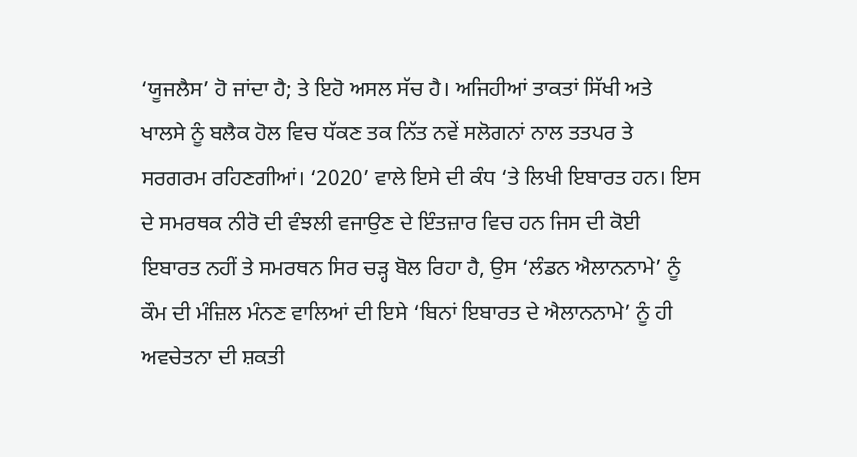‘ਯੂਜਲੈਸ’ ਹੋ ਜਾਂਦਾ ਹੈ; ਤੇ ਇਹੋ ਅਸਲ ਸੱਚ ਹੈ। ਅਜਿਹੀਆਂ ਤਾਕਤਾਂ ਸਿੱਖੀ ਅਤੇ ਖਾਲਸੇ ਨੂੰ ਬਲੈਕ ਹੋਲ ਵਿਚ ਧੱਕਣ ਤਕ ਨਿੱਤ ਨਵੇਂ ਸਲੋਗਨਾਂ ਨਾਲ ਤਤਪਰ ਤੇ ਸਰਗਰਮ ਰਹਿਣਗੀਆਂ। ‘2020’ ਵਾਲੇ ਇਸੇ ਦੀ ਕੰਧ ‘ਤੇ ਲਿਖੀ ਇਬਾਰਤ ਹਨ। ਇਸ ਦੇ ਸਮਰਥਕ ਨੀਰੋ ਦੀ ਵੰਝਲੀ ਵਜਾਉਣ ਦੇ ਇੰਤਜ਼ਾਰ ਵਿਚ ਹਨ ਜਿਸ ਦੀ ਕੋਈ ਇਬਾਰਤ ਨਹੀਂ ਤੇ ਸਮਰਥਨ ਸਿਰ ਚੜ੍ਹ ਬੋਲ ਰਿਹਾ ਹੈ, ਉਸ ‘ਲੰਡਨ ਐਲਾਨਨਾਮੇ’ ਨੂੰ ਕੌਮ ਦੀ ਮੰਜ਼ਿਲ ਮੰਨਣ ਵਾਲਿਆਂ ਦੀ ਇਸੇ ‘ਬਿਨਾਂ ਇਬਾਰਤ ਦੇ ਐਲਾਨਨਾਮੇ’ ਨੂੰ ਹੀ ਅਵਚੇਤਨਾ ਦੀ ਸ਼ਕਤੀ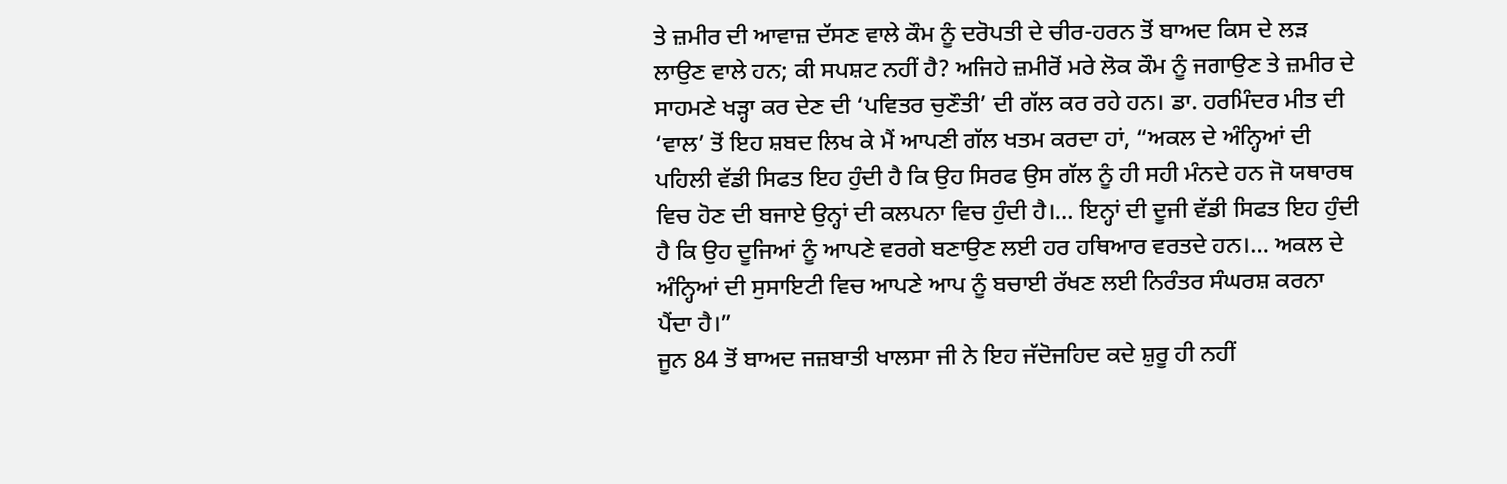ਤੇ ਜ਼ਮੀਰ ਦੀ ਆਵਾਜ਼ ਦੱਸਣ ਵਾਲੇ ਕੌਮ ਨੂੰ ਦਰੋਪਤੀ ਦੇ ਚੀਰ-ਹਰਨ ਤੋਂ ਬਾਅਦ ਕਿਸ ਦੇ ਲੜ ਲਾਉਣ ਵਾਲੇ ਹਨ; ਕੀ ਸਪਸ਼ਟ ਨਹੀਂ ਹੈ? ਅਜਿਹੇ ਜ਼ਮੀਰੋਂ ਮਰੇ ਲੋਕ ਕੌਮ ਨੂੰ ਜਗਾਉਣ ਤੇ ਜ਼ਮੀਰ ਦੇ ਸਾਹਮਣੇ ਖੜ੍ਹਾ ਕਰ ਦੇਣ ਦੀ ‘ਪਵਿਤਰ ਚੁਣੌਤੀ’ ਦੀ ਗੱਲ ਕਰ ਰਹੇ ਹਨ। ਡਾ. ਹਰਮਿੰਦਰ ਮੀਤ ਦੀ ‘ਵਾਲ’ ਤੋਂ ਇਹ ਸ਼ਬਦ ਲਿਖ ਕੇ ਮੈਂ ਆਪਣੀ ਗੱਲ ਖਤਮ ਕਰਦਾ ਹਾਂ, “ਅਕਲ ਦੇ ਅੰਨ੍ਹਿਆਂ ਦੀ ਪਹਿਲੀ ਵੱਡੀ ਸਿਫਤ ਇਹ ਹੁੰਦੀ ਹੈ ਕਿ ਉਹ ਸਿਰਫ ਉਸ ਗੱਲ ਨੂੰ ਹੀ ਸਹੀ ਮੰਨਦੇ ਹਨ ਜੋ ਯਥਾਰਥ ਵਿਚ ਹੋਣ ਦੀ ਬਜਾਏ ਉਨ੍ਹਾਂ ਦੀ ਕਲਪਨਾ ਵਿਚ ਹੁੰਦੀ ਹੈ।… ਇਨ੍ਹਾਂ ਦੀ ਦੂਜੀ ਵੱਡੀ ਸਿਫਤ ਇਹ ਹੁੰਦੀ ਹੈ ਕਿ ਉਹ ਦੂਜਿਆਂ ਨੂੰ ਆਪਣੇ ਵਰਗੇ ਬਣਾਉਣ ਲਈ ਹਰ ਹਥਿਆਰ ਵਰਤਦੇ ਹਨ।… ਅਕਲ ਦੇ ਅੰਨ੍ਹਿਆਂ ਦੀ ਸੁਸਾਇਟੀ ਵਿਚ ਆਪਣੇ ਆਪ ਨੂੰ ਬਚਾਈ ਰੱਖਣ ਲਈ ਨਿਰੰਤਰ ਸੰਘਰਸ਼ ਕਰਨਾ ਪੈਂਦਾ ਹੈ।”
ਜੂਨ 84 ਤੋਂ ਬਾਅਦ ਜਜ਼ਬਾਤੀ ਖਾਲਸਾ ਜੀ ਨੇ ਇਹ ਜੱਦੋਜਹਿਦ ਕਦੇ ਸ਼ੁਰੂ ਹੀ ਨਹੀਂ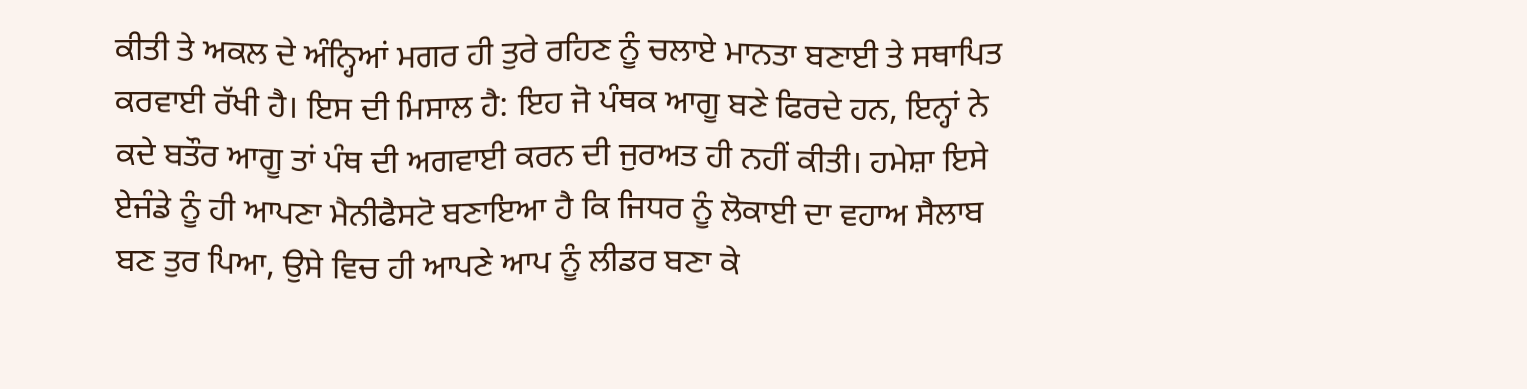ਕੀਤੀ ਤੇ ਅਕਲ ਦੇ ਅੰਨ੍ਹਿਆਂ ਮਗਰ ਹੀ ਤੁਰੇ ਰਹਿਣ ਨੂੰ ਚਲਾਏ ਮਾਨਤਾ ਬਣਾਈ ਤੇ ਸਥਾਪਿਤ ਕਰਵਾਈ ਰੱਖੀ ਹੈ। ਇਸ ਦੀ ਮਿਸਾਲ ਹੈ: ਇਹ ਜੋ ਪੰਥਕ ਆਗੂ ਬਣੇ ਫਿਰਦੇ ਹਨ, ਇਨ੍ਹਾਂ ਨੇ ਕਦੇ ਬਤੌਰ ਆਗੂ ਤਾਂ ਪੰਥ ਦੀ ਅਗਵਾਈ ਕਰਨ ਦੀ ਜੁਰਅਤ ਹੀ ਨਹੀਂ ਕੀਤੀ। ਹਮੇਸ਼ਾ ਇਸੇ ਏਜੰਡੇ ਨੂੰ ਹੀ ਆਪਣਾ ਮੈਨੀਫੈਸਟੋ ਬਣਾਇਆ ਹੈ ਕਿ ਜਿਧਰ ਨੂੰ ਲੋਕਾਈ ਦਾ ਵਹਾਅ ਸੈਲਾਬ ਬਣ ਤੁਰ ਪਿਆ, ਉਸੇ ਵਿਚ ਹੀ ਆਪਣੇ ਆਪ ਨੂੰ ਲੀਡਰ ਬਣਾ ਕੇ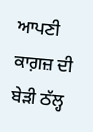ਆਪਣੀ ਕਾਗ਼ਜ਼ ਦੀ ਬੇੜੀ ਠੱਲ੍ਹ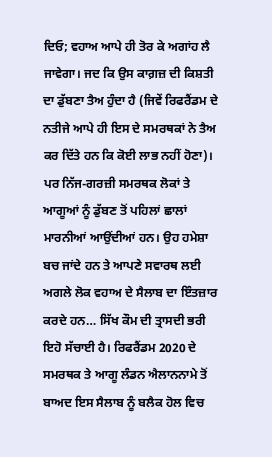ਦਿਓ; ਵਹਾਅ ਆਪੇ ਹੀ ਤੋਰ ਕੇ ਅਗਾਂਹ ਲੈ ਜਾਵੇਗਾ। ਜਦ ਕਿ ਉਸ ਕਾਗ਼ਜ਼ ਦੀ ਕਿਸ਼ਤੀ ਦਾ ਡੁੱਬਣਾ ਤੈਅ ਹੁੰਦਾ ਹੈ (ਜਿਵੇਂ ਰਿਫਰੈਂਡਮ ਦੇ ਨਤੀਜੇ ਆਪੇ ਹੀ ਇਸ ਦੇ ਸਮਰਥਕਾਂ ਨੇ ਤੈਅ ਕਰ ਦਿੱਤੇ ਹਨ ਕਿ ਕੋਈ ਲਾਭ ਨਹੀਂ ਹੋਣਾ)। ਪਰ ਨਿੱਜ-ਗਰਜ਼ੀ ਸਮਰਥਕ ਲੋਕਾਂ ਤੇ ਆਗੂਆਂ ਨੂੰ ਡੁੱਬਣ ਤੋਂ ਪਹਿਲਾਂ ਛਾਲਾਂ ਮਾਰਨੀਆਂ ਆਉਂਦੀਆਂ ਹਨ। ਉਹ ਹਮੇਸ਼ਾ ਬਚ ਜਾਂਦੇ ਹਨ ਤੇ ਆਪਣੇ ਸਵਾਰਥ ਲਈ ਅਗਲੇ ਲੋਕ ਵਹਾਅ ਦੇ ਸੈਲਾਬ ਦਾ ਇੰਤਜ਼ਾਰ ਕਰਦੇ ਹਨ… ਸਿੱਖ ਕੌਮ ਦੀ ਤ੍ਰਾਸਦੀ ਭਰੀ ਇਹੋ ਸੱਚਾਈ ਹੈ। ਰਿਫਰੈਂਡਮ 2020 ਦੇ ਸਮਰਥਕ ਤੇ ਆਗੂ ਲੰਡਨ ਐਲਾਨਨਾਮੇ ਤੋਂ ਬਾਅਦ ਇਸ ਸੈਲਾਬ ਨੂੰ ਬਲੈਕ ਹੋਲ ਵਿਚ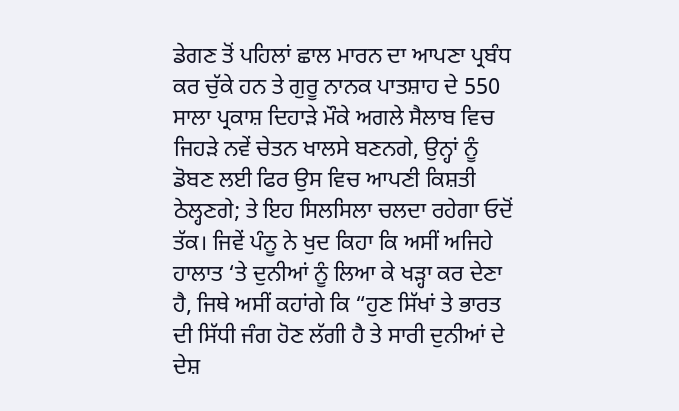ਡੇਗਣ ਤੋਂ ਪਹਿਲਾਂ ਛਾਲ ਮਾਰਨ ਦਾ ਆਪਣਾ ਪ੍ਰਬੰਧ ਕਰ ਚੁੱਕੇ ਹਨ ਤੇ ਗੁਰੂ ਨਾਨਕ ਪਾਤਸ਼ਾਹ ਦੇ 550 ਸਾਲਾ ਪ੍ਰਕਾਸ਼ ਦਿਹਾੜੇ ਮੌਕੇ ਅਗਲੇ ਸੈਲਾਬ ਵਿਚ ਜਿਹੜੇ ਨਵੇਂ ਚੇਤਨ ਖਾਲਸੇ ਬਣਨਗੇ, ਉਨ੍ਹਾਂ ਨੂੰ ਡੋਬਣ ਲਈ ਫਿਰ ਉਸ ਵਿਚ ਆਪਣੀ ਕਿਸ਼ਤੀ ਠੇਲ੍ਹਣਗੇ; ਤੇ ਇਹ ਸਿਲਸਿਲਾ ਚਲਦਾ ਰਹੇਗਾ ਓਦੋਂ ਤੱਕ। ਜਿਵੇਂ ਪੰਨੂ ਨੇ ਖੁਦ ਕਿਹਾ ਕਿ ਅਸੀਂ ਅਜਿਹੇ ਹਾਲਾਤ ‘ਤੇ ਦੁਨੀਆਂ ਨੂੰ ਲਿਆ ਕੇ ਖੜ੍ਹਾ ਕਰ ਦੇਣਾ ਹੈ, ਜਿਥੇ ਅਸੀਂ ਕਹਾਂਗੇ ਕਿ “ਹੁਣ ਸਿੱਖਾਂ ਤੇ ਭਾਰਤ ਦੀ ਸਿੱਧੀ ਜੰਗ ਹੋਣ ਲੱਗੀ ਹੈ ਤੇ ਸਾਰੀ ਦੁਨੀਆਂ ਦੇ ਦੇਸ਼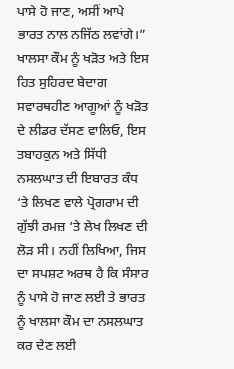ਪਾਸੇ ਹੋ ਜਾਣ, ਅਸੀਂ ਆਪੇ ਭਾਰਤ ਨਾਲ ਨਜਿੱਠ ਲਵਾਂਗੇ।” ਖਾਲਸਾ ਕੌਮ ਨੂੰ ਖੜੋਤ ਅਤੇ ਇਸ ਹਿਤ ਸੁਹਿਰਦ ਬੇਦਾਗ ਸਵਾਰਥਹੀਣ ਆਗੂਆਂ ਨੂੰ ਖੜੋਤ ਦੇ ਲੀਡਰ ਦੱਸਣ ਵਾਲਿਓ, ਇਸ ਤਬਾਹਕੁਨ ਅਤੇ ਸਿੱਧੀ ਨਸਲਘਾਤ ਦੀ ਇਬਾਰਤ ਕੰਧ ‘ਤੇ ਲਿਖਣ ਵਾਲੇ ਪ੍ਰੋਗਰਾਮ ਦੀ ਗੁੱਝੀ ਰਮਜ਼ ‘ਤੇ ਲੇਖ ਲਿਖਣ ਦੀ ਲੋੜ ਸੀ। ਨਹੀਂ ਲਿਖਿਆ, ਜਿਸ ਦਾ ਸਪਸ਼ਟ ਅਰਥ ਹੈ ਕਿ ਸੰਸਾਰ ਨੂੰ ਪਾਸੇ ਹੋ ਜਾਣ ਲਈ ਤੇ ਭਾਰਤ ਨੂੰ ਖਾਲਸਾ ਕੌਮ ਦਾ ਨਸਲਘਾਤ ਕਰ ਦੇਣ ਲਈ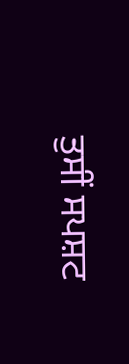ਤੁਸੀਂ ਸਪਸ਼ਟ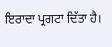ਇਰਾਦਾ ਪ੍ਰਗਟਾ ਦਿੱਤਾ ਹੈ।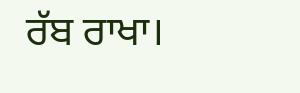ਰੱਬ ਰਾਖਾ।